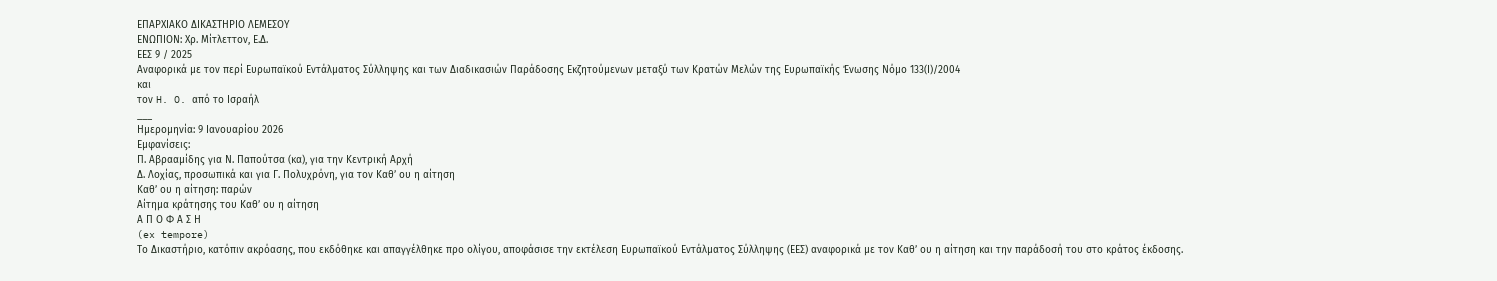ΕΠΑΡΧΙΑΚΟ ΔΙΚΑΣΤΗΡΙΟ ΛΕΜΕΣΟΥ
ΕΝΩΠΙΟΝ: Χρ. Μίτλεττον, Ε.Δ.
ΕΕΣ 9 / 2025
Αναφορικά με τον περί Ευρωπαϊκού Εντάλματος Σύλληψης και των Διαδικασιών Παράδοσης Εκζητούμενων μεταξύ των Κρατών Μελών της Ευρωπαϊκής Ένωσης Νόμο 133(Ι)/2004
και
τον H. O. από το Ισραήλ
___
Ημερομηνία: 9 Ιανουαρίου 2026
Εμφανίσεις:
Π. Αβρααμίδης για Ν. Παπούτσα (κα), για την Κεντρική Αρχή
Δ. Λοχίας, προσωπικά και για Γ. Πολυχρόνη, για τον Καθ’ ου η αίτηση
Καθ’ ου η αίτηση: παρών
Αίτημα κράτησης του Καθ’ ου η αίτηση
Α Π Ο Φ Α Σ Η
(ex tempore)
Το Δικαστήριο, κατόπιν ακρόασης, που εκδόθηκε και απαγγέλθηκε προ ολίγου, αποφάσισε την εκτέλεση Ευρωπαϊκού Εντάλματος Σύλληψης (ΕΕΣ) αναφορικά με τον Καθ’ ου η αίτηση και την παράδοσή του στο κράτος έκδοσης.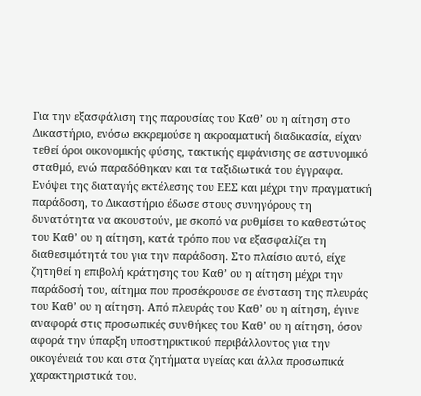Για την εξασφάλιση της παρουσίας του Καθ’ ου η αίτηση στο Δικαστήριο, ενόσω εκκρεμούσε η ακροαματική διαδικασία, είχαν τεθεί όροι οικονομικής φύσης, τακτικής εμφάνισης σε αστυνομικό σταθμό, ενώ παραδόθηκαν και τα ταξιδιωτικά του έγγραφα.
Ενόψει της διαταγής εκτέλεσης του ΕΕΣ και μέχρι την πραγματική παράδοση, το Δικαστήριο έδωσε στους συνηγόρους τη δυνατότητα να ακουστούν, με σκοπό να ρυθμίσει το καθεστώτος του Καθ’ ου η αίτηση, κατά τρόπο που να εξασφαλίζει τη διαθεσιμότητά του για την παράδοση. Στο πλαίσιο αυτό, είχε ζητηθεί η επιβολή κράτησης του Καθ’ ου η αίτηση μέχρι την παράδοσή του, αίτημα που προσέκρουσε σε ένσταση της πλευράς του Καθ’ ου η αίτηση. Από πλευράς του Καθ’ ου η αίτηση, έγινε αναφορά στις προσωπικές συνθήκες του Καθ’ ου η αίτηση, όσον αφορά την ύπαρξη υποστηρικτικού περιβάλλοντος για την οικογένειά του και στα ζητήματα υγείας και άλλα προσωπικά χαρακτηριστικά του.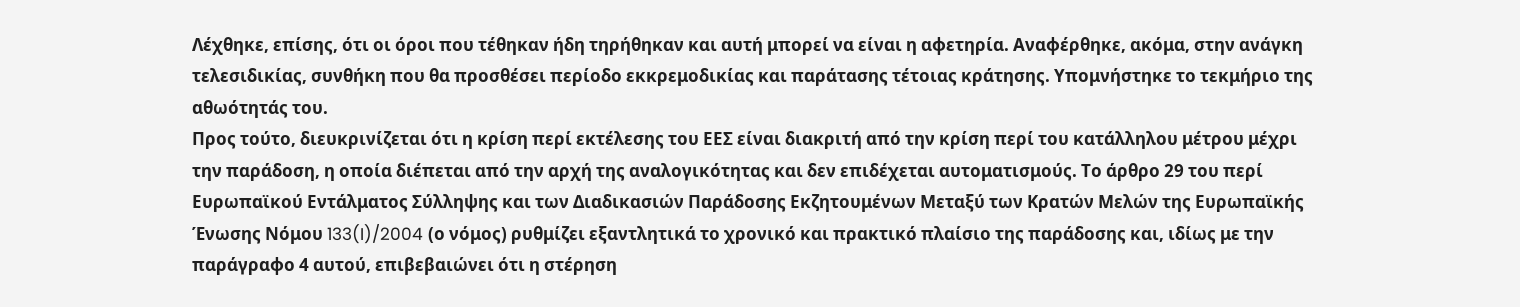Λέχθηκε, επίσης, ότι οι όροι που τέθηκαν ήδη τηρήθηκαν και αυτή μπορεί να είναι η αφετηρία. Αναφέρθηκε, ακόμα, στην ανάγκη τελεσιδικίας, συνθήκη που θα προσθέσει περίοδο εκκρεμοδικίας και παράτασης τέτοιας κράτησης. Υπομνήστηκε το τεκμήριο της αθωότητάς του.
Προς τούτο, διευκρινίζεται ότι η κρίση περί εκτέλεσης του ΕΕΣ είναι διακριτή από την κρίση περί του κατάλληλου μέτρου μέχρι την παράδοση, η οποία διέπεται από την αρχή της αναλογικότητας και δεν επιδέχεται αυτοματισμούς. Το άρθρο 29 του περί Ευρωπαϊκού Εντάλματος Σύλληψης και των Διαδικασιών Παράδοσης Εκζητουμένων Μεταξύ των Κρατών Μελών της Ευρωπαϊκής Ένωσης Νόμου 133(I)/2004 (ο νόμος) ρυθμίζει εξαντλητικά το χρονικό και πρακτικό πλαίσιο της παράδοσης και, ιδίως με την παράγραφο 4 αυτού, επιβεβαιώνει ότι η στέρηση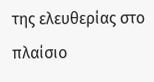της ελευθερίας στο πλαίσιο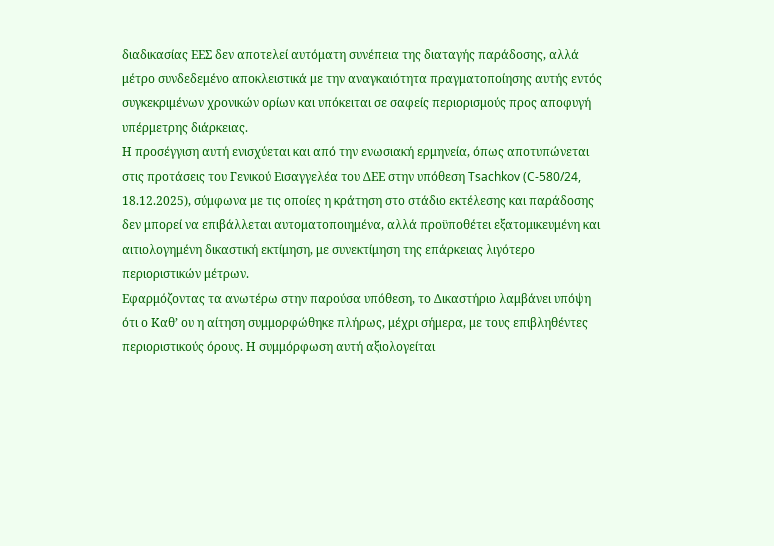διαδικασίας ΕΕΣ δεν αποτελεί αυτόματη συνέπεια της διαταγής παράδοσης, αλλά μέτρο συνδεδεμένο αποκλειστικά με την αναγκαιότητα πραγματοποίησης αυτής εντός συγκεκριμένων χρονικών ορίων και υπόκειται σε σαφείς περιορισμούς προς αποφυγή υπέρμετρης διάρκειας.
Η προσέγγιση αυτή ενισχύεται και από την ενωσιακή ερμηνεία, όπως αποτυπώνεται στις προτάσεις του Γενικού Εισαγγελέα του ΔΕΕ στην υπόθεση Tsachkov (C-580/24, 18.12.2025), σύμφωνα με τις οποίες η κράτηση στο στάδιο εκτέλεσης και παράδοσης δεν μπορεί να επιβάλλεται αυτοματοποιημένα, αλλά προϋποθέτει εξατομικευμένη και αιτιολογημένη δικαστική εκτίμηση, με συνεκτίμηση της επάρκειας λιγότερο περιοριστικών μέτρων.
Εφαρμόζοντας τα ανωτέρω στην παρούσα υπόθεση, το Δικαστήριο λαμβάνει υπόψη ότι ο Καθ’ ου η αίτηση συμμορφώθηκε πλήρως, μέχρι σήμερα, με τους επιβληθέντες περιοριστικούς όρους. Η συμμόρφωση αυτή αξιολογείται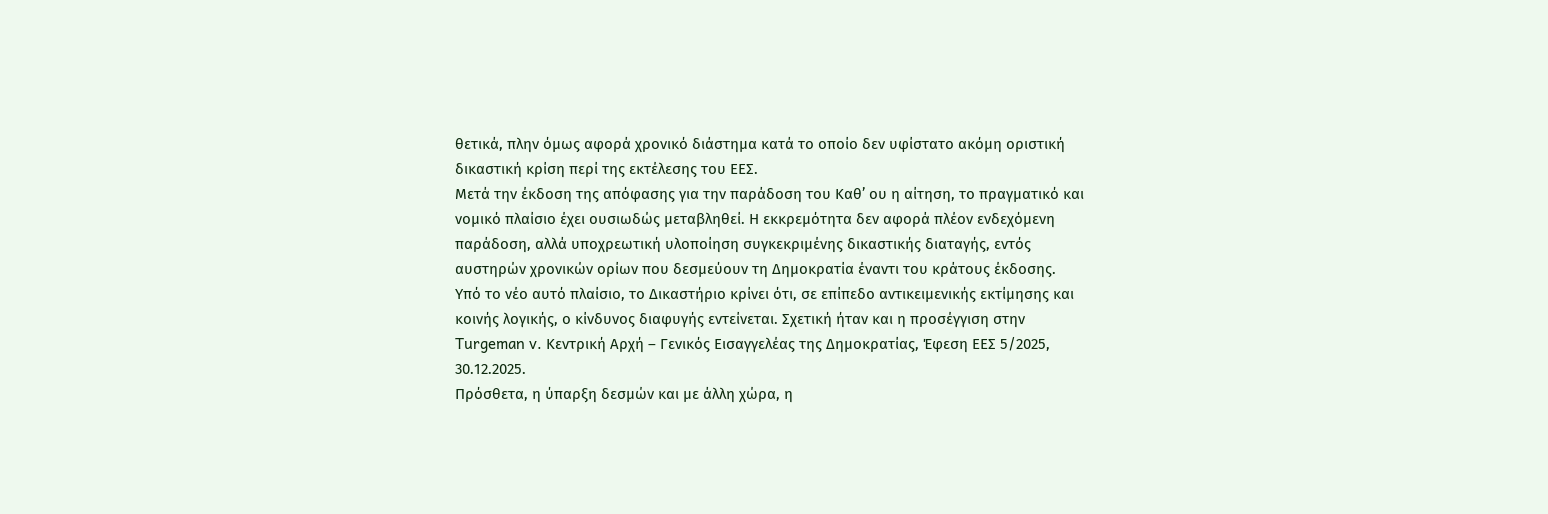θετικά, πλην όμως αφορά χρονικό διάστημα κατά το οποίο δεν υφίστατο ακόμη οριστική δικαστική κρίση περί της εκτέλεσης του ΕΕΣ.
Μετά την έκδοση της απόφασης για την παράδοση του Καθ’ ου η αίτηση, το πραγματικό και νομικό πλαίσιο έχει ουσιωδώς μεταβληθεί. Η εκκρεμότητα δεν αφορά πλέον ενδεχόμενη παράδοση, αλλά υποχρεωτική υλοποίηση συγκεκριμένης δικαστικής διαταγής, εντός αυστηρών χρονικών ορίων που δεσμεύουν τη Δημοκρατία έναντι του κράτους έκδοσης.
Υπό το νέο αυτό πλαίσιο, το Δικαστήριο κρίνει ότι, σε επίπεδο αντικειμενικής εκτίμησης και κοινής λογικής, ο κίνδυνος διαφυγής εντείνεται. Σχετική ήταν και η προσέγγιση στην Turgeman v. Κεντρική Αρχή – Γενικός Εισαγγελέας της Δημοκρατίας, Έφεση ΕΕΣ 5/2025, 30.12.2025.
Πρόσθετα, η ύπαρξη δεσμών και με άλλη χώρα, η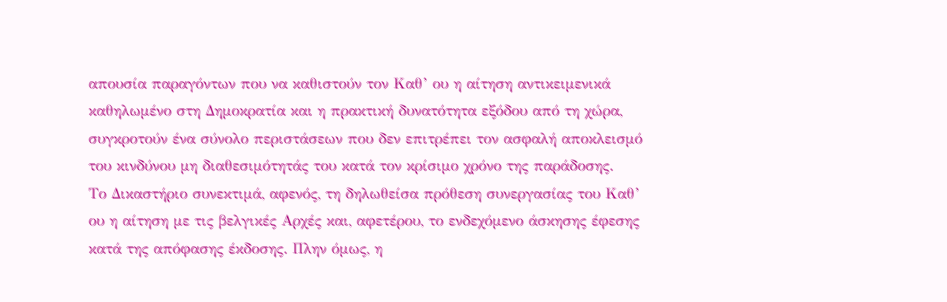απουσία παραγόντων που να καθιστούν τον Καθ’ ου η αίτηση αντικειμενικά καθηλωμένο στη Δημοκρατία και η πρακτική δυνατότητα εξόδου από τη χώρα, συγκροτούν ένα σύνολο περιστάσεων που δεν επιτρέπει τον ασφαλή αποκλεισμό του κινδύνου μη διαθεσιμότητάς του κατά τον κρίσιμο χρόνο της παράδοσης.
Το Δικαστήριο συνεκτιμά, αφενός, τη δηλωθείσα πρόθεση συνεργασίας του Καθ’ ου η αίτηση με τις βελγικές Αρχές και, αφετέρου, το ενδεχόμενο άσκησης έφεσης κατά της απόφασης έκδοσης. Πλην όμως, η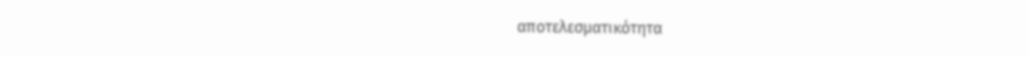αποτελεσματικότητα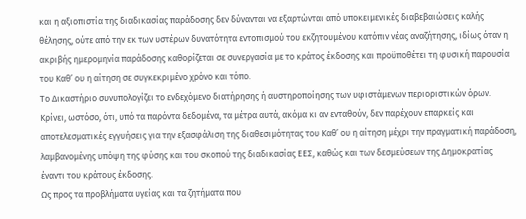και η αξιοπιστία της διαδικασίας παράδοσης δεν δύνανται να εξαρτώνται από υποκειμενικές διαβεβαιώσεις καλής θέλησης, ούτε από την εκ των υστέρων δυνατότητα εντοπισμού του εκζητουμένου κατόπιν νέας αναζήτησης, ιδίως όταν η ακριβής ημερομηνία παράδοσης καθορίζεται σε συνεργασία με το κράτος έκδοσης και προϋποθέτει τη φυσική παρουσία του Καθ’ ου η αίτηση σε συγκεκριμένο χρόνο και τόπο.
Το Δικαστήριο συνυπολογίζει το ενδεχόμενο διατήρησης ή αυστηροποίησης των υφιστάμενων περιοριστικών όρων. Κρίνει, ωστόσο, ότι, υπό τα παρόντα δεδομένα, τα μέτρα αυτά, ακόμα κι αν ενταθούν, δεν παρέχουν επαρκείς και αποτελεσματικές εγγυήσεις για την εξασφάλιση της διαθεσιμότητας του Καθ’ ου η αίτηση μέχρι την πραγματική παράδοση, λαμβανομένης υπόψη της φύσης και του σκοπού της διαδικασίας ΕΕΣ, καθώς και των δεσμεύσεων της Δημοκρατίας έναντι του κράτους έκδοσης.
Ως προς τα προβλήματα υγείας και τα ζητήματα που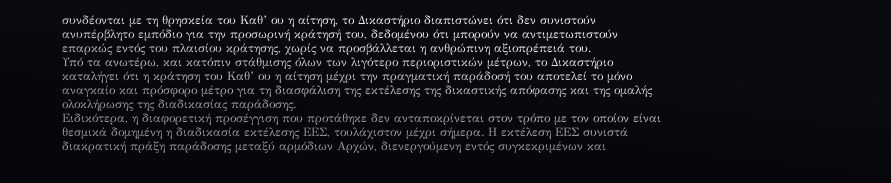συνδέονται με τη θρησκεία του Καθ’ ου η αίτηση, το Δικαστήριο διαπιστώνει ότι δεν συνιστούν ανυπέρβλητο εμπόδιο για την προσωρινή κράτησή του, δεδομένου ότι μπορούν να αντιμετωπιστούν επαρκώς εντός του πλαισίου κράτησης, χωρίς να προσβάλλεται η ανθρώπινη αξιοπρέπειά του.
Υπό τα ανωτέρω, και κατόπιν στάθμισης όλων των λιγότερο περιοριστικών μέτρων, το Δικαστήριο καταλήγει ότι η κράτηση του Καθ’ ου η αίτηση μέχρι την πραγματική παράδοσή του αποτελεί το μόνο αναγκαίο και πρόσφορο μέτρο για τη διασφάλιση της εκτέλεσης της δικαστικής απόφασης και της ομαλής ολοκλήρωσης της διαδικασίας παράδοσης.
Ειδικότερα, η διαφορετική προσέγγιση που προτάθηκε δεν ανταποκρίνεται στον τρόπο με τον οποίον είναι θεσμικά δομημένη η διαδικασία εκτέλεσης ΕΕΣ, τουλάχιστον μέχρι σήμερα. Η εκτέλεση ΕΕΣ συνιστά διακρατική πράξη παράδοσης μεταξύ αρμόδιων Αρχών, διενεργούμενη εντός συγκεκριμένων και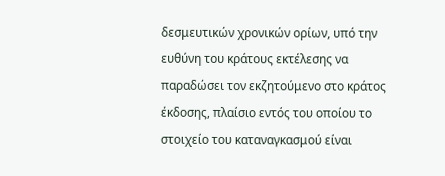δεσμευτικών χρονικών ορίων, υπό την ευθύνη του κράτους εκτέλεσης να παραδώσει τον εκζητούμενο στο κράτος έκδοσης, πλαίσιο εντός του οποίου το στοιχείο του καταναγκασμού είναι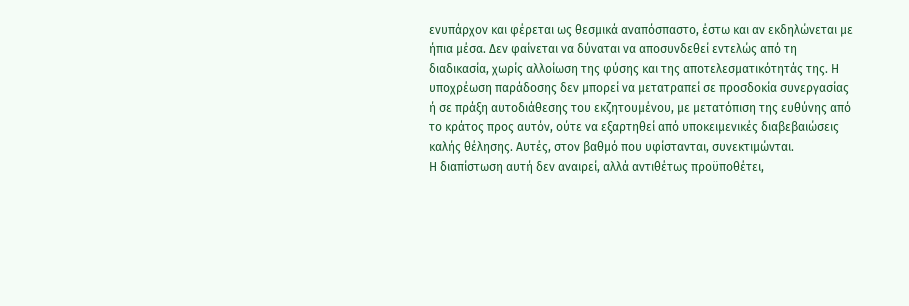ενυπάρχον και φέρεται ως θεσμικά αναπόσπαστο, έστω και αν εκδηλώνεται με ήπια μέσα. Δεν φαίνεται να δύναται να αποσυνδεθεί εντελώς από τη διαδικασία, χωρίς αλλοίωση της φύσης και της αποτελεσματικότητάς της. Η υποχρέωση παράδοσης δεν μπορεί να μετατραπεί σε προσδοκία συνεργασίας ή σε πράξη αυτοδιάθεσης του εκζητουμένου, με μετατόπιση της ευθύνης από το κράτος προς αυτόν, ούτε να εξαρτηθεί από υποκειμενικές διαβεβαιώσεις καλής θέλησης. Αυτές, στον βαθμό που υφίστανται, συνεκτιμώνται.
Η διαπίστωση αυτή δεν αναιρεί, αλλά αντιθέτως προϋποθέτει,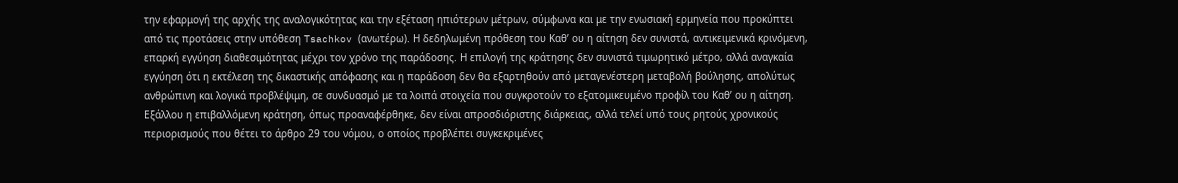την εφαρμογή της αρχής της αναλογικότητας και την εξέταση ηπιότερων μέτρων, σύμφωνα και με την ενωσιακή ερμηνεία που προκύπτει από τις προτάσεις στην υπόθεση Tsachkov (ανωτέρω). Η δεδηλωμένη πρόθεση του Καθ’ ου η αίτηση δεν συνιστά, αντικειμενικά κρινόμενη, επαρκή εγγύηση διαθεσιμότητας μέχρι τον χρόνο της παράδοσης. Η επιλογή της κράτησης δεν συνιστά τιμωρητικό μέτρο, αλλά αναγκαία εγγύηση ότι η εκτέλεση της δικαστικής απόφασης και η παράδοση δεν θα εξαρτηθούν από μεταγενέστερη μεταβολή βούλησης, απολύτως ανθρώπινη και λογικά προβλέψιμη, σε συνδυασμό με τα λοιπά στοιχεία που συγκροτούν το εξατομικευμένο προφίλ του Καθ’ ου η αίτηση. Εξάλλου η επιβαλλόμενη κράτηση, όπως προαναφέρθηκε, δεν είναι απροσδιόριστης διάρκειας, αλλά τελεί υπό τους ρητούς χρονικούς περιορισμούς που θέτει το άρθρο 29 του νόμου, ο οποίος προβλέπει συγκεκριμένες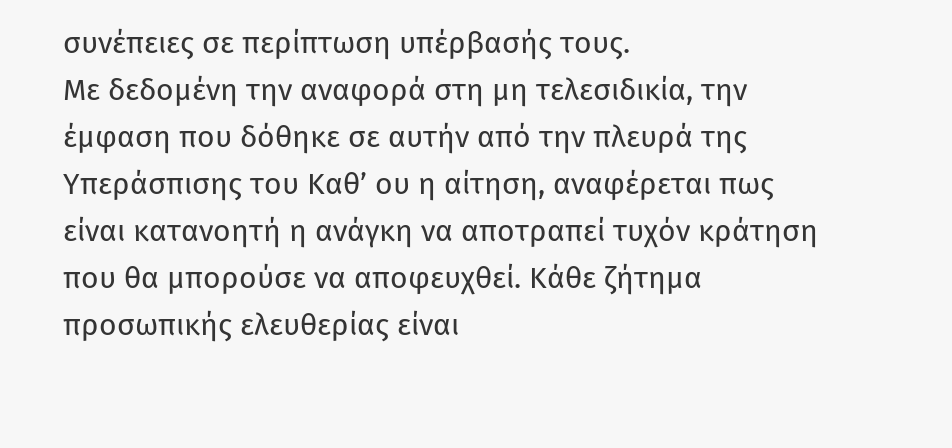συνέπειες σε περίπτωση υπέρβασής τους.
Με δεδομένη την αναφορά στη μη τελεσιδικία, την έμφαση που δόθηκε σε αυτήν από την πλευρά της Υπεράσπισης του Καθ’ ου η αίτηση, αναφέρεται πως είναι κατανοητή η ανάγκη να αποτραπεί τυχόν κράτηση που θα μπορούσε να αποφευχθεί. Κάθε ζήτημα προσωπικής ελευθερίας είναι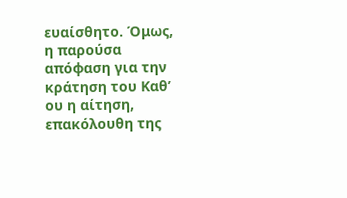ευαίσθητο. Όμως, η παρούσα απόφαση για την κράτηση του Καθ’ ου η αίτηση, επακόλουθη της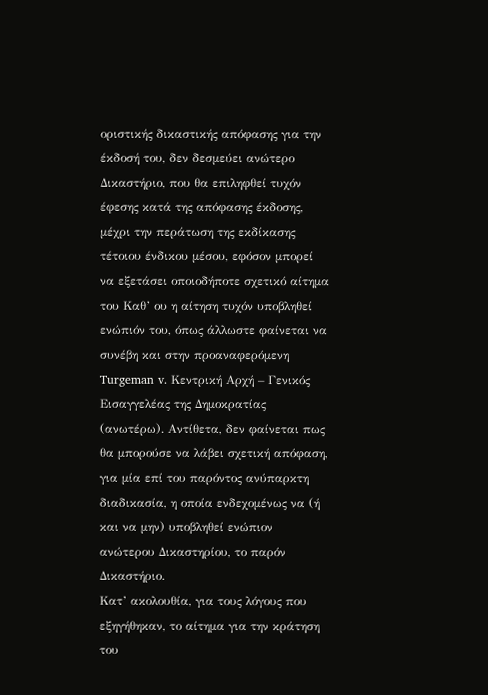οριστικής δικαστικής απόφασης για την έκδοσή του, δεν δεσμεύει ανώτερο Δικαστήριο, που θα επιληφθεί τυχόν έφεσης κατά της απόφασης έκδοσης, μέχρι την περάτωση της εκδίκασης τέτοιου ένδικου μέσου, εφόσον μπορεί να εξετάσει οποιοδήποτε σχετικό αίτημα του Καθ’ ου η αίτηση τυχόν υποβληθεί ενώπιόν του, όπως άλλωστε φαίνεται να συνέβη και στην προαναφερόμενη Turgeman v. Κεντρική Αρχή – Γενικός Εισαγγελέας της Δημοκρατίας (ανωτέρω). Αντίθετα, δεν φαίνεται πως θα μπορούσε να λάβει σχετική απόφαση, για μία επί του παρόντος ανύπαρκτη διαδικασία, η οποία ενδεχομένως να (ή και να μην) υποβληθεί ενώπιον ανώτερου Δικαστηρίου, το παρόν Δικαστήριο.
Κατ’ ακολουθία, για τους λόγους που εξηγήθηκαν, το αίτημα για την κράτηση του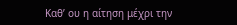Καθ’ ου η αίτηση μέχρι την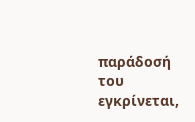παράδοσή του εγκρίνεται,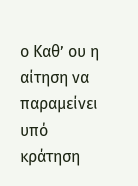ο Καθ’ ου η αίτηση να παραμείνει υπό κράτηση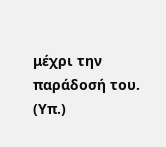μέχρι την παράδοσή του.
(Υπ.)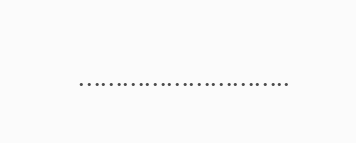………………………..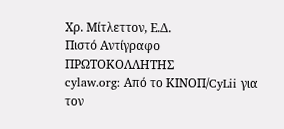Χρ. Μίτλεττον, Ε.Δ.
Πιστό Αντίγραφο
ΠΡΩΤΟΚΟΛΛΗΤΗΣ
cylaw.org: Από το ΚΙΝOΠ/CyLii για τον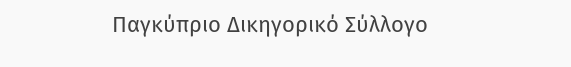Παγκύπριο Δικηγορικό Σύλλογο